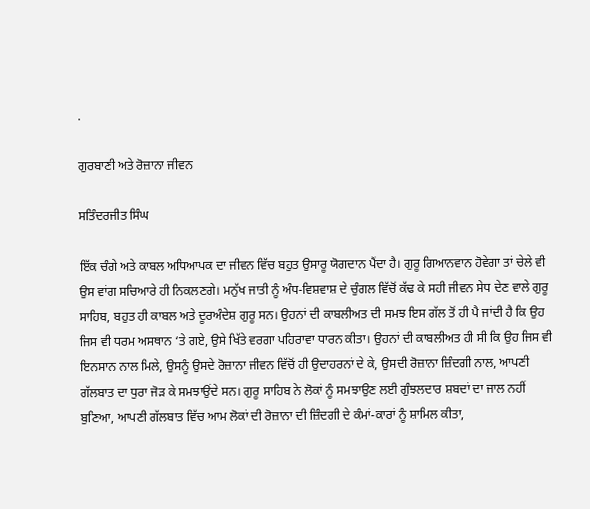.

ਗੁਰਬਾਣੀ ਅਤੇ ਰੋਜ਼ਾਨਾ ਜੀਵਨ

ਸਤਿੰਦਰਜੀਤ ਸਿੰਘ

ਇੱਕ ਚੰਗੇ ਅਤੇ ਕਾਬਲ ਅਧਿਆਪਕ ਦਾ ਜੀਵਨ ਵਿੱਚ ਬਹੁਤ ਉਸਾਰੂ ਯੋਗਦਾਨ ਪੈਂਦਾ ਹੈ। ਗੁਰੂ ਗਿਆਨਵਾਨ ਹੋਵੇਗਾ ਤਾਂ ਚੇਲੇ ਵੀ ਉਸ ਵਾਂਗ ਸਚਿਆਰੇ ਹੀ ਨਿਕਲਣਗੇ। ਮਨੁੱਖ ਜਾਤੀ ਨੂੰ ਅੰਧ-ਵਿਸ਼ਵਾਸ਼ ਦੇ ਚੁੰਗਲ ਵਿੱਚੋਂ ਕੱਢ ਕੇ ਸਹੀ ਜੀਵਨ ਸੇਧ ਦੇਣ ਵਾਲੇ ਗੁਰੂ ਸਾਹਿਬ, ਬਹੁਤ ਹੀ ਕਾਬਲ ਅਤੇ ਦੂਰਅੰਦੇਸ਼ ਗੁਰੂ ਸਨ। ਉਹਨਾਂ ਦੀ ਕਾਬਲੀਅਤ ਦੀ ਸਮਝ ਇਸ ਗੱਲ ਤੋਂ ਹੀ ਪੈ ਜਾਂਦੀ ਹੈ ਕਿ ਉਹ ਜਿਸ ਵੀ ਧਰਮ ਅਸਥਾਨ ‘ਤੇ ਗਏ, ਉਸੇ ਖਿੱਤੇ ਵਰਗਾ ਪਹਿਰਾਵਾ ਧਾਰਨ ਕੀਤਾ। ਉਹਨਾਂ ਦੀ ਕਾਬਲੀਅਤ ਹੀ ਸੀ ਕਿ ਉਹ ਜਿਸ ਵੀ ਇਨਸਾਨ ਨਾਲ ਮਿਲੇ, ਉਸਨੂੰ ਉਸਦੇ ਰੋਜ਼ਾਨਾ ਜੀਵਨ ਵਿੱਚੋਂ ਹੀ ਉਦਾਹਰਨਾਂ ਦੇ ਕੇ, ਉਸਦੀ ਰੋਜ਼ਾਨਾ ਜ਼ਿੰਦਗੀ ਨਾਲ, ਆਪਣੀ ਗੱਲਬਾਤ ਦਾ ਧੁਰਾ ਜੋੜ ਕੇ ਸਮਝਾਉਂਦੇ ਸਨ। ਗੁਰੂ ਸਾਹਿਬ ਨੇ ਲੋਕਾਂ ਨੂੰ ਸਮਝਾਉਣ ਲਈ ਗੁੰਝਲਦਾਰ ਸ਼ਬਦਾਂ ਦਾ ਜਾਲ ਨਹੀਂ ਬੁਣਿਆ, ਆਪਣੀ ਗੱਲਬਾਤ ਵਿੱਚ ਆਮ ਲੋਕਾਂ ਦੀ ਰੋਜ਼ਾਨਾ ਦੀ ਜ਼ਿੰਦਗੀ ਦੇ ਕੰਮਾਂ-ਕਾਰਾਂ ਨੂੰ ਸ਼ਾਮਿਲ ਕੀਤਾ,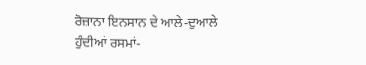ਰੋਜ਼ਾਨਾ ਇਨਸਾਨ ਦੇ ਆਲੇ-ਦੁਆਲੇ ਹੁੰਦੀਆਂ ਰਸਮਾਂ-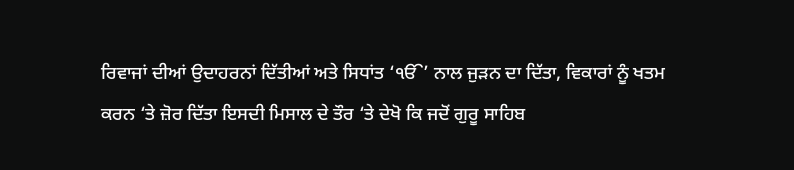ਰਿਵਾਜਾਂ ਦੀਆਂ ਉਦਾਹਰਨਾਂ ਦਿੱਤੀਆਂ ਅਤੇ ਸਿਧਾਂਤ ‘ੴ’ ਨਾਲ ਜੁੜਨ ਦਾ ਦਿੱਤਾ, ਵਿਕਾਰਾਂ ਨੂੰ ਖਤਮ ਕਰਨ ‘ਤੇ ਜ਼ੋਰ ਦਿੱਤਾ ਇਸਦੀ ਮਿਸਾਲ ਦੇ ਤੌਰ ‘ਤੇ ਦੇਖੋ ਕਿ ਜਦੋਂ ਗੁਰੂ ਸਾਹਿਬ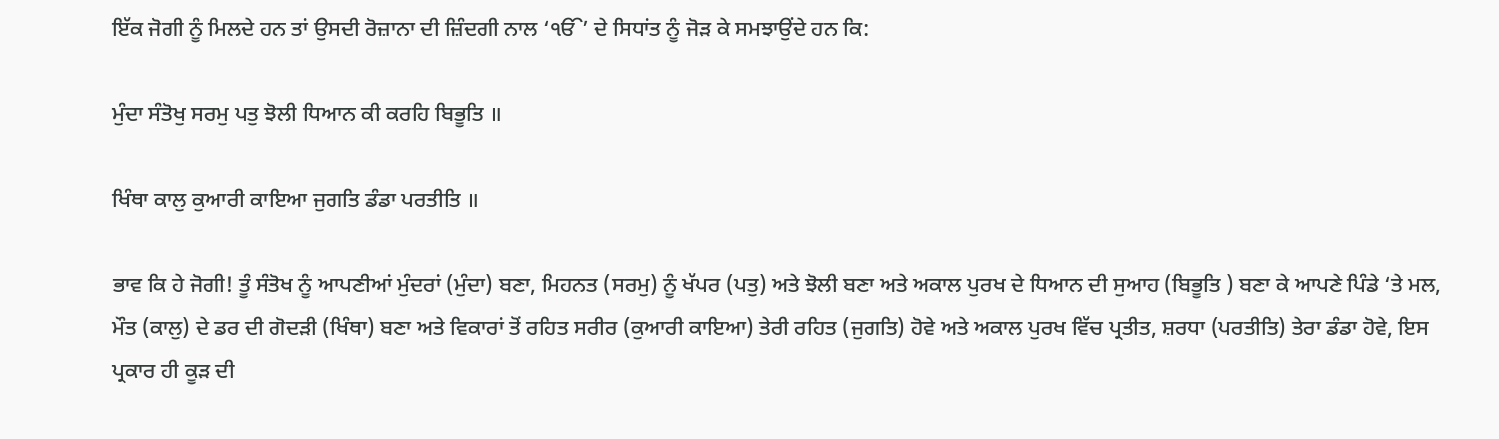ਇੱਕ ਜੋਗੀ ਨੂੰ ਮਿਲਦੇ ਹਨ ਤਾਂ ਉਸਦੀ ਰੋਜ਼ਾਨਾ ਦੀ ਜ਼ਿੰਦਗੀ ਨਾਲ ‘ੴ’ ਦੇ ਸਿਧਾਂਤ ਨੂੰ ਜੋੜ ਕੇ ਸਮਝਾਉਂਦੇ ਹਨ ਕਿ:

ਮੁੰਦਾ ਸੰਤੋਖੁ ਸਰਮੁ ਪਤੁ ਝੋਲੀ ਧਿਆਨ ਕੀ ਕਰਹਿ ਬਿਭੂਤਿ ॥

ਖਿੰਥਾ ਕਾਲੁ ਕੁਆਰੀ ਕਾਇਆ ਜੁਗਤਿ ਡੰਡਾ ਪਰਤੀਤਿ ॥

ਭਾਵ ਕਿ ਹੇ ਜੋਗੀ! ਤੂੰ ਸੰਤੋਖ ਨੂੰ ਆਪਣੀਆਂ ਮੁੰਦਰਾਂ (ਮੁੰਦਾ) ਬਣਾ, ਮਿਹਨਤ (ਸਰਮੁ) ਨੂੰ ਖੱਪਰ (ਪਤੁ) ਅਤੇ ਝੋਲੀ ਬਣਾ ਅਤੇ ਅਕਾਲ ਪੁਰਖ ਦੇ ਧਿਆਨ ਦੀ ਸੁਆਹ (ਬਿਭੂਤਿ ) ਬਣਾ ਕੇ ਆਪਣੇ ਪਿੰਡੇ ‘ਤੇ ਮਲ, ਮੌਤ (ਕਾਲੁ) ਦੇ ਡਰ ਦੀ ਗੋਦੜੀ (ਖਿੰਥਾ) ਬਣਾ ਅਤੇ ਵਿਕਾਰਾਂ ਤੋਂ ਰਹਿਤ ਸਰੀਰ (ਕੁਆਰੀ ਕਾਇਆ) ਤੇਰੀ ਰਹਿਤ (ਜੁਗਤਿ) ਹੋਵੇ ਅਤੇ ਅਕਾਲ ਪੁਰਖ ਵਿੱਚ ਪ੍ਰਤੀਤ, ਸ਼ਰਧਾ (ਪਰਤੀਤਿ) ਤੇਰਾ ਡੰਡਾ ਹੋਵੇ, ਇਸ ਪ੍ਰਕਾਰ ਹੀ ਕੂੜ ਦੀ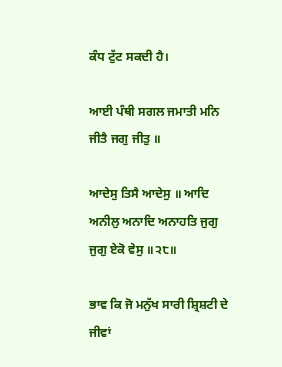ਕੰਧ ਟੁੱਟ ਸਕਦੀ ਹੈ।

ਆਈ ਪੰਥੀ ਸਗਲ ਜਮਾਤੀ ਮਨਿ ਜੀਤੈ ਜਗੁ ਜੀਤੁ ॥

ਆਦੇਸੁ ਤਿਸੈ ਆਦੇਸੁ ॥ ਆਦਿ ਅਨੀਲੁ ਅਨਾਦਿ ਅਨਾਹਤਿ ਜੁਗੁ ਜੁਗੁ ਏਕੋ ਵੇਸੁ ॥੨੮॥

ਭਾਵ ਕਿ ਜੋ ਮਨੁੱਖ ਸਾਰੀ ਸ਼੍ਰਿਸ਼ਟੀ ਦੇ ਜੀਵਾਂ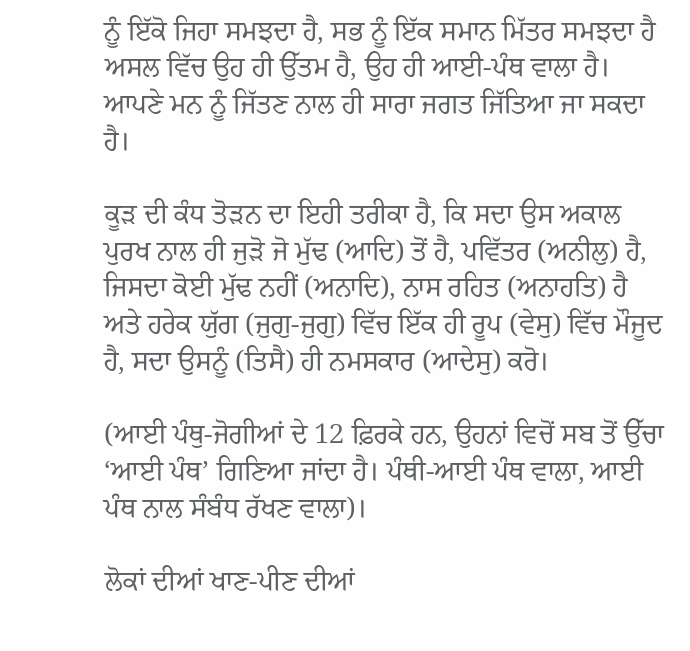ਨੂੰ ਇੱਕੋ ਜਿਹਾ ਸਮਝਦਾ ਹੈ, ਸਭ ਨੂੰ ਇੱਕ ਸਮਾਨ ਮਿੱਤਰ ਸਮਝਦਾ ਹੈ ਅਸਲ ਵਿੱਚ ਉਹ ਹੀ ਉੱਤਮ ਹੈ, ਉਹ ਹੀ ਆਈ-ਪੰਥ ਵਾਲਾ ਹੈ। ਆਪਣੇ ਮਨ ਨੂੰ ਜਿੱਤਣ ਨਾਲ ਹੀ ਸਾਰਾ ਜਗਤ ਜਿੱਤਿਆ ਜਾ ਸਕਦਾ ਹੈ।

ਕੂੜ ਦੀ ਕੰਧ ਤੋੜਨ ਦਾ ਇਹੀ ਤਰੀਕਾ ਹੈ, ਕਿ ਸਦਾ ਉਸ ਅਕਾਲ ਪੁਰਖ ਨਾਲ ਹੀ ਜੁੜੋ ਜੋ ਮੁੱਢ (ਆਦਿ) ਤੋਂ ਹੈ, ਪਵਿੱਤਰ (ਅਨੀਲੁ) ਹੈ, ਜਿਸਦਾ ਕੋਈ ਮੁੱਢ ਨਹੀਂ (ਅਨਾਦਿ), ਨਾਸ ਰਹਿਤ (ਅਨਾਹਤਿ) ਹੈ ਅਤੇ ਹਰੇਕ ਯੁੱਗ (ਜੁਗੁ-ਜੁਗੁ) ਵਿੱਚ ਇੱਕ ਹੀ ਰੂਪ (ਵੇਸੁ) ਵਿੱਚ ਮੌਜੂਦ ਹੈ, ਸਦਾ ਉਸਨੂੰ (ਤਿਸੈ) ਹੀ ਨਮਸਕਾਰ (ਆਦੇਸੁ) ਕਰੋ।

(ਆਈ ਪੰਥੁ-ਜੋਗੀਆਂ ਦੇ 12 ਫ਼ਿਰਕੇ ਹਨ, ਉਹਨਾਂ ਵਿਚੋਂ ਸਬ ਤੋਂ ਉੱਚਾ ‘ਆਈ ਪੰਥ’ ਗਿਣਿਆ ਜਾਂਦਾ ਹੈ। ਪੰਥੀ-ਆਈ ਪੰਥ ਵਾਲਾ, ਆਈ ਪੰਥ ਨਾਲ ਸੰਬੰਧ ਰੱਖਣ ਵਾਲਾ)।

ਲੋਕਾਂ ਦੀਆਂ ਖਾਣ-ਪੀਣ ਦੀਆਂ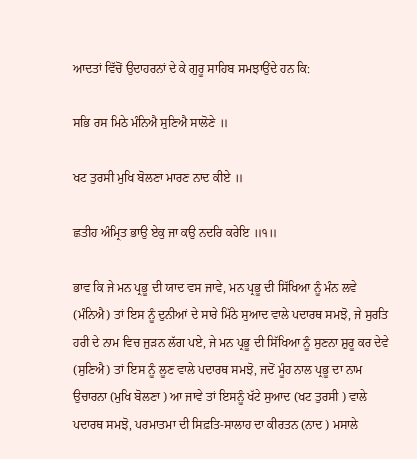ਆਦਤਾਂ ਵਿੱਚੋਂ ਉਦਾਹਰਨਾਂ ਦੇ ਕੇ ਗੁਰੂ ਸਾਹਿਬ ਸਮਝਾਉਂਦੇ ਹਨ ਕਿ:

ਸਭਿ ਰਸ ਮਿਠੇ ਮੰਨਿਐ ਸੁਣਿਐ ਸਾਲੋਣੇ ॥

ਖਟ ਤੁਰਸੀ ਮੁਖਿ ਬੋਲਣਾ ਮਾਰਣ ਨਾਦ ਕੀਏ ॥

ਛਤੀਹ ਅੰਮ੍ਰਿਤ ਭਾਉ ਏਕੁ ਜਾ ਕਉ ਨਦਰਿ ਕਰੇਇ ॥੧॥

ਭਾਵ ਕਿ ਜੇ ਮਨ ਪ੍ਰਭੂ ਦੀ ਯਾਦ ਵਸ ਜਾਵੇ, ਮਨ ਪ੍ਰਭੂ ਦੀ ਸਿੱਖਿਆ ਨੂੰ ਮੰਨ ਲਵੇ (ਮੰਨਿਐ) ਤਾਂ ਇਸ ਨੂੰ ਦੁਨੀਆਂ ਦੇ ਸਾਰੇ ਮਿੱਠੇ ਸੁਆਦ ਵਾਲੇ ਪਦਾਰਥ ਸਮਝੋ, ਜੇ ਸੁਰਤਿ ਹਰੀ ਦੇ ਨਾਮ ਵਿਚ ਜੁੜਨ ਲੱਗ ਪਏ, ਜੇ ਮਨ ਪ੍ਰਭੂ ਦੀ ਸਿੱਖਿਆ ਨੂੰ ਸੁਣਨਾ ਸ਼ੁਰੂ ਕਰ ਦੇਵੇ (ਸੁਣਿਐ) ਤਾਂ ਇਸ ਨੂੰ ਲੂਣ ਵਾਲੇ ਪਦਾਰਥ ਸਮਝੋ, ਜਦੋਂ ਮੂੰਹ ਨਾਲ ਪ੍ਰਭੂ ਦਾ ਨਾਮ ਉਚਾਰਨਾ (ਮੁਖਿ ਬੋਲਣਾ ) ਆ ਜਾਵੇ ਤਾਂ ਇਸਨੂੰ ਖੱਟੇ ਸੁਆਦ (ਖਟ ਤੁਰਸੀ ) ਵਾਲੇ ਪਦਾਰਥ ਸਮਝੋ, ਪਰਮਾਤਮਾ ਦੀ ਸਿਫ਼ਤਿ-ਸਾਲਾਹ ਦਾ ਕੀਰਤਨ (ਨਾਦ ) ਮਸਾਲੇ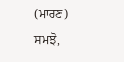(ਮਾਰਣ) ਸਮਝੋ,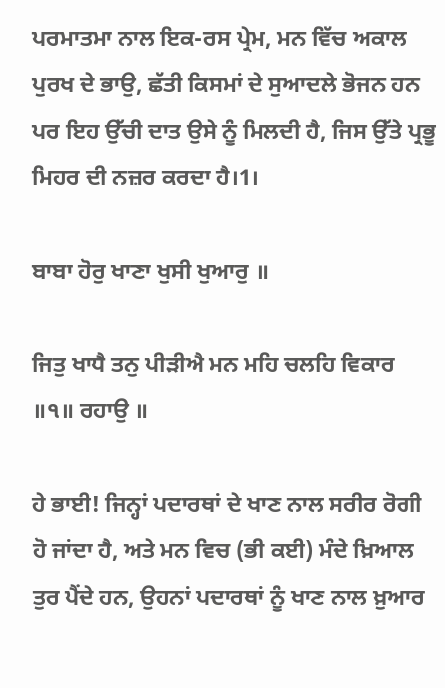ਪਰਮਾਤਮਾ ਨਾਲ ਇਕ-ਰਸ ਪ੍ਰੇਮ, ਮਨ ਵਿੱਚ ਅਕਾਲ ਪੁਰਖ ਦੇ ਭਾਉ, ਛੱਤੀ ਕਿਸਮਾਂ ਦੇ ਸੁਆਦਲੇ ਭੋਜਨ ਹਨ ਪਰ ਇਹ ਉੱਚੀ ਦਾਤ ਉਸੇ ਨੂੰ ਮਿਲਦੀ ਹੈ, ਜਿਸ ਉੱਤੇ ਪ੍ਰਭੂ ਮਿਹਰ ਦੀ ਨਜ਼ਰ ਕਰਦਾ ਹੈ।1।

ਬਾਬਾ ਹੋਰੁ ਖਾਣਾ ਖੁਸੀ ਖੁਆਰੁ ॥

ਜਿਤੁ ਖਾਧੈ ਤਨੁ ਪੀੜੀਐ ਮਨ ਮਹਿ ਚਲਹਿ ਵਿਕਾਰ ॥੧॥ ਰਹਾਉ ॥

ਹੇ ਭਾਈ! ਜਿਨ੍ਹਾਂ ਪਦਾਰਥਾਂ ਦੇ ਖਾਣ ਨਾਲ ਸਰੀਰ ਰੋਗੀ ਹੋ ਜਾਂਦਾ ਹੈ, ਅਤੇ ਮਨ ਵਿਚ (ਭੀ ਕਈ) ਮੰਦੇ ਖ਼ਿਆਲ ਤੁਰ ਪੈਂਦੇ ਹਨ, ਉਹਨਾਂ ਪਦਾਰਥਾਂ ਨੂੰ ਖਾਣ ਨਾਲ ਖ਼ੁਆਰ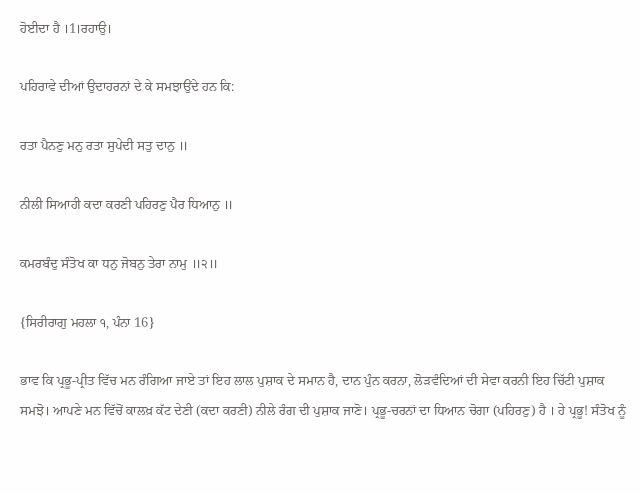ਹੋਈਦਾ ਹੈ ।1।ਰਹਾਉ।

ਪਹਿਰਾਵੇ ਦੀਆਂ ਉਦਾਹਰਨਾਂ ਦੇ ਕੇ ਸਮਝਾਉਂਦੇ ਹਨ ਕਿ:

ਰਤਾ ਪੈਨਣੁ ਮਨੁ ਰਤਾ ਸੁਪੇਦੀ ਸਤੁ ਦਾਨੁ ॥

ਨੀਲੀ ਸਿਆਹੀ ਕਦਾ ਕਰਣੀ ਪਹਿਰਣੁ ਪੈਰ ਧਿਆਨੁ ॥

ਕਮਰਬੰਦੁ ਸੰਤੋਖ ਕਾ ਧਨੁ ਜੋਬਨੁ ਤੇਰਾ ਨਾਮੁ ॥੨॥

{ਸਿਰੀਰਾਗੁ ਮਹਲਾ ੧, ਪੰਨਾ 16}

ਭਾਵ ਕਿ ਪ੍ਰਭੂ-ਪ੍ਰੀਤ ਵਿੱਚ ਮਨ ਰੰਗਿਆ ਜਾਏ ਤਾਂ ਇਹ ਲਾਲ ਪੁਸ਼ਾਕ ਦੇ ਸਮਾਨ ਹੈ, ਦਾਨ ਪੁੰਨ ਕਰਨਾ, ਲੋੜਵੰਦਿਆਂ ਦੀ ਸੇਵਾ ਕਰਨੀ ਇਹ ਚਿੱਟੀ ਪੁਸ਼ਾਕ ਸਮਝੋ। ਆਪਣੇ ਮਨ ਵਿੱਚੋਂ ਕਾਲਖ਼ ਕੱਟ ਦੇਣੀ (ਕਦਾ ਕਰਣੀ) ਨੀਲੇ ਰੰਗ ਦੀ ਪੁਸ਼ਾਕ ਜਾਣੋ। ਪ੍ਰਭੂ-ਚਰਨਾਂ ਦਾ ਧਿਆਨ ਚੋਗਾ (ਪਹਿਰਣੁ) ਹੈ । ਹੇ ਪ੍ਰਭੂ! ਸੰਤੋਖ ਨੂੰ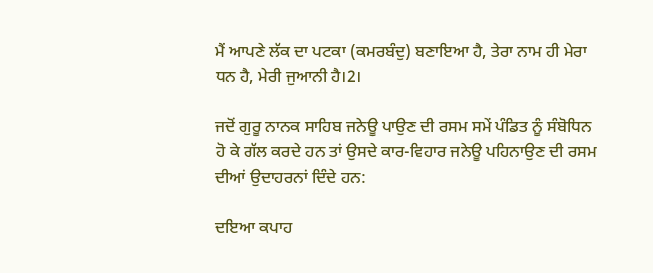ਮੈਂ ਆਪਣੇ ਲੱਕ ਦਾ ਪਟਕਾ (ਕਮਰਬੰਦੁ) ਬਣਾਇਆ ਹੈ, ਤੇਰਾ ਨਾਮ ਹੀ ਮੇਰਾ ਧਨ ਹੈ, ਮੇਰੀ ਜੁਆਨੀ ਹੈ।2।

ਜਦੋਂ ਗੁਰੂ ਨਾਨਕ ਸਾਹਿਬ ਜਨੇਊ ਪਾਉਣ ਦੀ ਰਸਮ ਸਮੇਂ ਪੰਡਿਤ ਨੂੰ ਸੰਬੋਧਿਨ ਹੋ ਕੇ ਗੱਲ ਕਰਦੇ ਹਨ ਤਾਂ ਉਸਦੇ ਕਾਰ-ਵਿਹਾਰ ਜਨੇਊ ਪਹਿਨਾਉਣ ਦੀ ਰਸਮ ਦੀਆਂ ਉਦਾਹਰਨਾਂ ਦਿੰਦੇ ਹਨ:

ਦਇਆ ਕਪਾਹ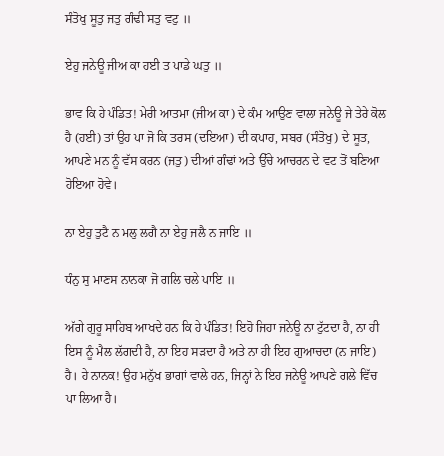ਸੰਤੋਖੁ ਸੂਤੁ ਜਤੁ ਗੰਢੀ ਸਤੁ ਵਟੁ ॥

ਏਹੁ ਜਨੇਊ ਜੀਅ ਕਾ ਹਈ ਤ ਪਾਡੇ ਘਤੁ ॥

ਭਾਵ ਕਿ ਹੇ ਪੰਡਿਤ! ਮੇਰੀ ਆਤਮਾ (ਜੀਅ ਕਾ) ਦੇ ਕੰਮ ਆਉਣ ਵਾਲਾ ਜਨੇਊ ਜੇ ਤੇਰੇ ਕੋਲ ਹੈ (ਹਈ) ਤਾਂ ਉਹ ਪਾ ਜੋ ਕਿ ਤਰਸ (ਦਇਆ) ਦੀ ਕਪਾਹ, ਸਬਰ (ਸੰਤੋਖੁ) ਦੇ ਸੂਤ, ਆਪਣੇ ਮਨ ਨੂੰ ਵੱਸ ਕਰਨ (ਜਤੁ) ਦੀਆਂ ਗੰਢਾਂ ਅਤੇ ਉੱਚੇ ਆਚਰਨ ਦੇ ਵਟ ਤੋਂ ਬਣਿਆ ਹੋਇਆ ਹੋਵੇ।

ਨਾ ਏਹੁ ਤੁਟੈ ਨ ਮਲੁ ਲਗੈ ਨਾ ਏਹੁ ਜਲੈ ਨ ਜਾਇ ॥

ਧੰਨੁ ਸੁ ਮਾਣਸ ਨਾਨਕਾ ਜੋ ਗਲਿ ਚਲੇ ਪਾਇ ॥

ਅੱਗੇ ਗੁਰੂ ਸਾਹਿਬ ਆਖਦੇ ਹਨ ਕਿ ਹੇ ਪੰਡਿਤ! ਇਹੋ ਜਿਹਾ ਜਨੇਊ ਨਾ ਟੁੱਟਦਾ ਹੈ, ਨਾ ਹੀ ਇਸ ਨੂੰ ਮੈਲ ਲੱਗਦੀ ਹੈ, ਨਾ ਇਹ ਸੜਦਾ ਹੈ ਅਤੇ ਨਾ ਹੀ ਇਹ ਗੁਆਚਦਾ (ਨ ਜਾਇ) ਹੈ। ਹੇ ਨਾਨਕ! ਉਹ ਮਨੁੱਖ ਭਾਗਾਂ ਵਾਲੇ ਹਨ, ਜਿਨ੍ਹਾਂ ਨੇ ਇਹ ਜਨੇਊ ਆਪਣੇ ਗਲੇ ਵਿੱਚ ਪਾ ਲਿਆ ਹੈ।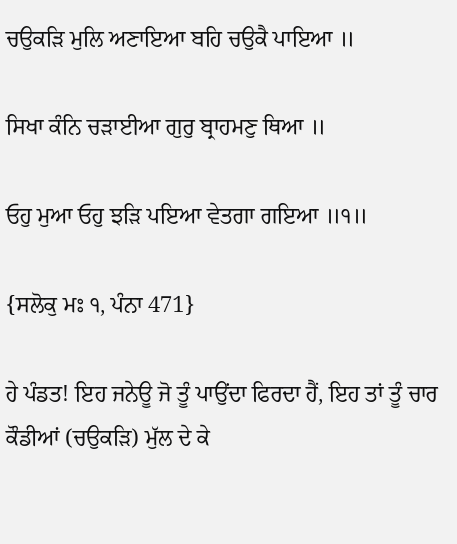ਚਉਕੜਿ ਮੁਲਿ ਅਣਾਇਆ ਬਹਿ ਚਉਕੈ ਪਾਇਆ ॥

ਸਿਖਾ ਕੰਨਿ ਚੜਾਈਆ ਗੁਰੁ ਬ੍ਰਾਹਮਣੁ ਥਿਆ ॥

ਓਹੁ ਮੁਆ ਓਹੁ ਝੜਿ ਪਇਆ ਵੇਤਗਾ ਗਇਆ ॥੧॥

{ਸਲੋਕੁ ਮਃ ੧, ਪੰਨਾ 471}

ਹੇ ਪੰਡਤ! ਇਹ ਜਨੇਊ ਜੋ ਤੂੰ ਪਾਉਂਦਾ ਫਿਰਦਾ ਹੈਂ, ਇਹ ਤਾਂ ਤੂੰ ਚਾਰ ਕੌਡੀਆਂ (ਚਉਕੜਿ) ਮੁੱਲ ਦੇ ਕੇ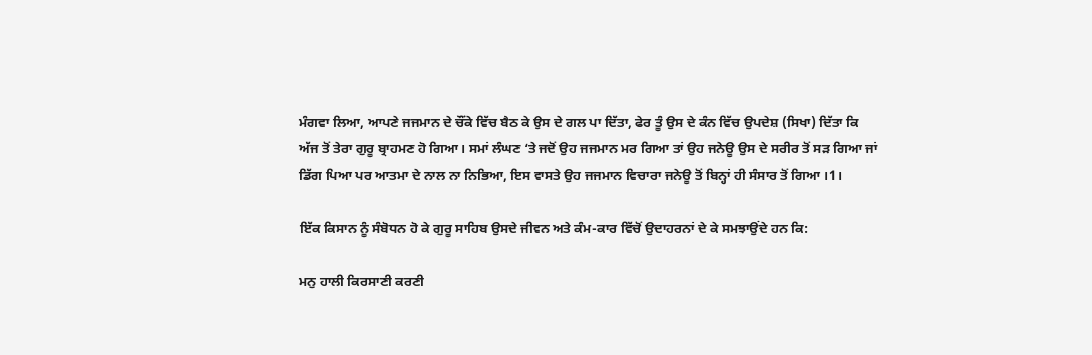ਮੰਗਵਾ ਲਿਆ, ਆਪਣੇ ਜਜਮਾਨ ਦੇ ਚੌਂਕੇ ਵਿੱਚ ਬੈਠ ਕੇ ਉਸ ਦੇ ਗਲ ਪਾ ਦਿੱਤਾ, ਫੇਰ ਤੂੰ ਉਸ ਦੇ ਕੰਨ ਵਿੱਚ ਉਪਦੇਸ਼ (ਸਿਖਾ) ਦਿੱਤਾ ਕਿ ਅੱਜ ਤੋਂ ਤੇਰਾ ਗੁਰੂ ਬ੍ਰਾਹਮਣ ਹੋ ਗਿਆ। ਸਮਾਂ ਲੰਘਣ ‘ਤੇ ਜਦੋਂ ਉਹ ਜਜਮਾਨ ਮਰ ਗਿਆ ਤਾਂ ਉਹ ਜਨੇਊ ਉਸ ਦੇ ਸਰੀਰ ਤੋਂ ਸੜ ਗਿਆ ਜਾਂ ਡਿੱਗ ਪਿਆ ਪਰ ਆਤਮਾ ਦੇ ਨਾਲ ਨਾ ਨਿਭਿਆ, ਇਸ ਵਾਸਤੇ ਉਹ ਜਜਮਾਨ ਵਿਚਾਰਾ ਜਨੇਊ ਤੋਂ ਬਿਨ੍ਹਾਂ ਹੀ ਸੰਸਾਰ ਤੋਂ ਗਿਆ ।1।

ਇੱਕ ਕਿਸਾਨ ਨੂੰ ਸੰਬੋਧਨ ਹੋ ਕੇ ਗੁਰੂ ਸਾਹਿਬ ਉਸਦੇ ਜੀਵਨ ਅਤੇ ਕੰਮ-ਕਾਰ ਵਿੱਚੋਂ ਉਦਾਹਰਨਾਂ ਦੇ ਕੇ ਸਮਝਾਉਂਦੇ ਹਨ ਕਿ:

ਮਨੁ ਹਾਲੀ ਕਿਰਸਾਣੀ ਕਰਣੀ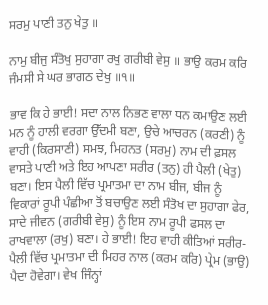ਸਰਮੁ ਪਾਣੀ ਤਨੁ ਖੇਤੁ ॥

ਨਾਮੁ ਬੀਜੁ ਸੰਤੋਖੁ ਸੁਹਾਗਾ ਰਖੁ ਗਰੀਬੀ ਵੇਸੁ ॥ ਭਾਉ ਕਰਮ ਕਰਿ ਜੰਮਸੀ ਸੇ ਘਰ ਭਾਗਠ ਦੇਖੁ ॥੧॥

ਭਾਵ ਕਿ ਹੇ ਭਾਈ! ਸਦਾ ਨਾਲ ਨਿਭਣ ਵਾਲਾ ਧਨ ਕਮਾਉਣ ਲਈ ਮਨ ਨੂੰ ਹਾਲੀ ਵਰਗਾ ਉੱਦਮੀ ਬਣਾ, ਉਚੇ ਆਚਰਨ (ਕਰਣੀ) ਨੂੰ ਵਾਹੀ (ਕਿਰਸਾਣੀ) ਸਮਝ, ਮਿਹਨਤ (ਸਰਮੁ) ਨਾਮ ਦੀ ਫ਼ਸਲ ਵਾਸਤੇ ਪਾਣੀ ਅਤੇ ਇਹ ਆਪਣਾ ਸਰੀਰ (ਤਨੁ) ਹੀ ਪੈਲੀ (ਖੇਤੁ) ਬਣਾ। ਇਸ ਪੈਲੀ ਵਿੱਚ ਪ੍ਰਮਾਤਮਾ ਦਾ ਨਾਮ ਬੀਜ, ਬੀਜ ਨੂੰ ਵਿਕਾਰਾਂ ਰੂਪੀ ਪੰਛੀਆ ਤੋਂ ਬਚਾਉਣ ਲਈ ਸੰਤੋਖ ਦਾ ਸੁਹਾਗਾ ਫੇਰ, ਸਾਦੇ ਜੀਵਨ (ਗਰੀਬੀ ਵੇਸੁ) ਨੂੰ ਇਸ ਨਾਮ ਰੂਪੀ ਫਸਲ ਦਾ ਰਾਖਵਾਲਾ (ਰਖੁ) ਬਣਾ। ਹੇ ਭਾਈ! ਇਹ ਵਾਹੀ ਕੀਤਿਆਂ ਸਰੀਰ-ਪੈਲੀ ਵਿੱਚ ਪ੍ਰਮਾਤਮਾ ਦੀ ਮਿਹਰ ਨਾਲ (ਕਰਮ ਕਰਿ) ਪ੍ਰੇਮ (ਭਾਉ) ਪੈਦਾ ਹੋਵੇਗਾ। ਵੇਖ ਜਿੰਨ੍ਹਾਂ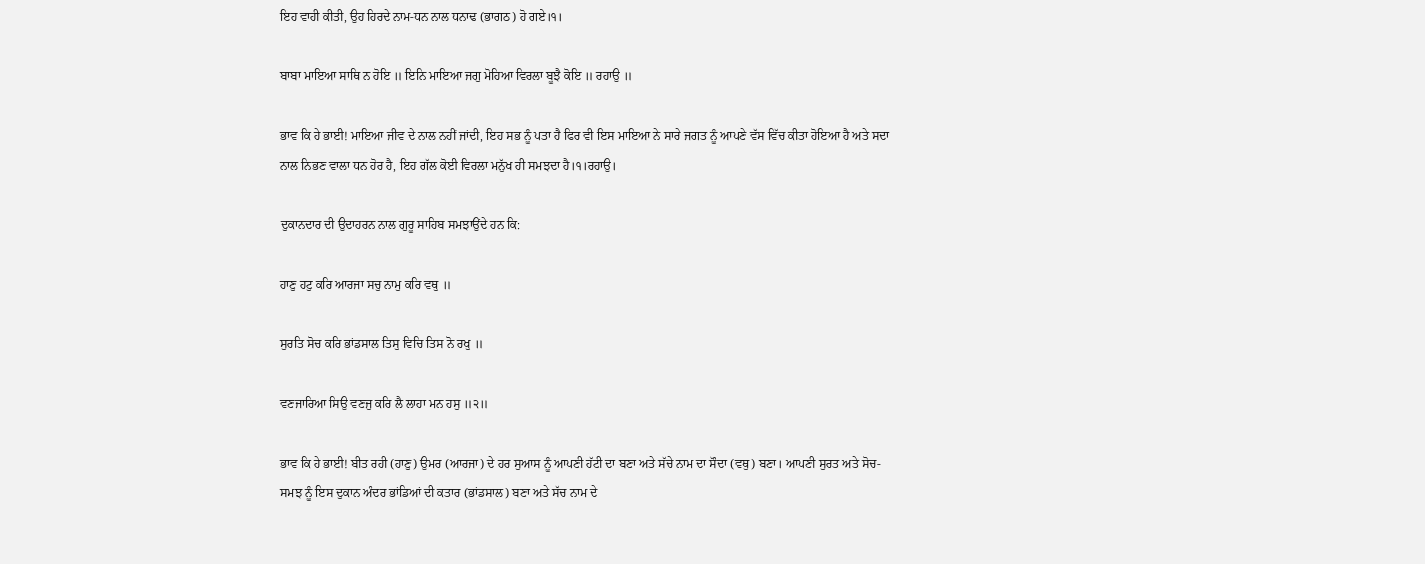ਇਹ ਵਾਹੀ ਕੀਤੀ, ਉਹ ਹਿਰਦੇ ਨਾਮ-ਧਨ ਨਾਲ ਧਨਾਢ (ਭਾਗਠ) ਹੋ ਗਏ।੧।

ਬਾਬਾ ਮਾਇਆ ਸਾਥਿ ਨ ਹੋਇ ॥ ਇਨਿ ਮਾਇਆ ਜਗੁ ਮੋਹਿਆ ਵਿਰਲਾ ਬੂਝੈ ਕੋਇ ॥ ਰਹਾਉ ॥

ਭਾਵ ਕਿ ਹੇ ਭਾਈ! ਮਾਇਆ ਜੀਵ ਦੇ ਨਾਲ ਨਹੀਂ ਜਾਂਦੀ, ਇਹ ਸਭ ਨੂੰ ਪਤਾ ਹੈ ਫਿਰ ਵੀ ਇਸ ਮਾਇਆ ਨੇ ਸਾਰੇ ਜਗਤ ਨੂੰ ਆਪਣੇ ਵੱਸ ਵਿੱਚ ਕੀਤਾ ਹੋਇਆ ਹੈ ਅਤੇ ਸਦਾ ਨਾਲ ਨਿਭਣ ਵਾਲਾ ਧਨ ਹੋਰ ਹੈ, ਇਹ ਗੱਲ ਕੋਈ ਵਿਰਲਾ ਮਨੁੱਖ ਹੀ ਸਮਝਦਾ ਹੈ।੧।ਰਹਾਉ।

ਦੁਕਾਨਦਾਰ ਦੀ ਉਦਾਹਰਨ ਨਾਲ ਗੁਰੂ ਸਾਹਿਬ ਸਮਝਾਉਂਦੇ ਹਨ ਕਿ:

ਹਾਣੁ ਹਟੁ ਕਰਿ ਆਰਜਾ ਸਚੁ ਨਾਮੁ ਕਰਿ ਵਥੁ ॥

ਸੁਰਤਿ ਸੋਚ ਕਰਿ ਭਾਂਡਸਾਲ ਤਿਸੁ ਵਿਚਿ ਤਿਸ ਨੋ ਰਖੁ ॥

ਵਣਜਾਰਿਆ ਸਿਉ ਵਣਜੁ ਕਰਿ ਲੈ ਲਾਹਾ ਮਨ ਹਸੁ ॥੨॥

ਭਾਵ ਕਿ ਹੇ ਭਾਈ! ਬੀਤ ਰਹੀ (ਹਾਣੁ) ਉਮਰ (ਆਰਜਾ) ਦੇ ਹਰ ਸੁਆਸ ਨੂੰ ਆਪਣੀ ਹੱਟੀ ਦਾ ਬਣਾ ਅਤੇ ਸੱਚੇ ਨਾਮ ਦਾ ਸੌਦਾ (ਵਥੁ) ਬਣਾ। ਆਪਣੀ ਸੁਰਤ ਅਤੇ ਸੋਚ-ਸਮਝ ਨੂੰ ਇਸ ਦੁਕਾਨ ਅੰਦਰ ਭਾਂਡਿਆਂ ਦੀ ਕਤਾਰ (ਭਾਂਡਸਾਲ) ਬਣਾ ਅਤੇ ਸੱਚ ਨਾਮ ਦੇ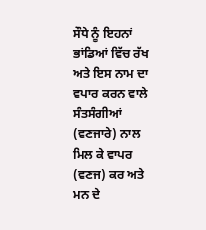ਸੌਧੇ ਨੂੰ ਇਹਨਾਂ ਭਾਂਡਿਆਂ ਵਿੱਚ ਰੱਖ ਅਤੇ ਇਸ ਨਾਮ ਦਾ ਵਪਾਰ ਕਰਨ ਵਾਲੇ ਸੰਤਸੰਗੀਆਂ (ਵਣਜਾਰੇ) ਨਾਲ ਮਿਲ ਕੇ ਵਾਪਰ (ਵਣਜ) ਕਰ ਅਤੇ ਮਨ ਦੇ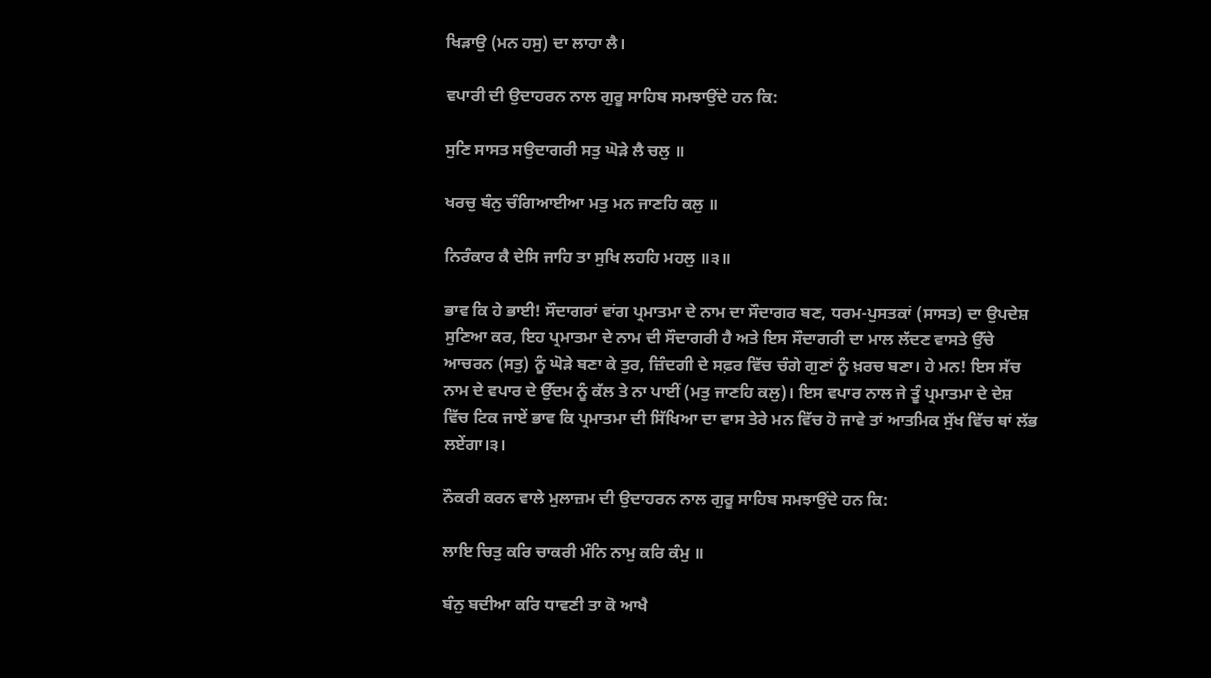ਖਿੜਾਉ (ਮਨ ਹਸੁ) ਦਾ ਲਾਹਾ ਲੈ।

ਵਪਾਰੀ ਦੀ ਉਦਾਹਰਨ ਨਾਲ ਗੁਰੂ ਸਾਹਿਬ ਸਮਝਾਉਂਦੇ ਹਨ ਕਿ:

ਸੁਣਿ ਸਾਸਤ ਸਉਦਾਗਰੀ ਸਤੁ ਘੋੜੇ ਲੈ ਚਲੁ ॥

ਖਰਚੁ ਬੰਨੁ ਚੰਗਿਆਈਆ ਮਤੁ ਮਨ ਜਾਣਹਿ ਕਲੁ ॥

ਨਿਰੰਕਾਰ ਕੈ ਦੇਸਿ ਜਾਹਿ ਤਾ ਸੁਖਿ ਲਹਹਿ ਮਹਲੁ ॥੩॥

ਭਾਵ ਕਿ ਹੇ ਭਾਈ! ਸੌਦਾਗਰਾਂ ਵਾਂਗ ਪ੍ਰਮਾਤਮਾ ਦੇ ਨਾਮ ਦਾ ਸੌਦਾਗਰ ਬਣ, ਧਰਮ-ਪੁਸਤਕਾਂ (ਸਾਸਤ) ਦਾ ਉਪਦੇਸ਼ ਸੁਣਿਆ ਕਰ, ਇਹ ਪ੍ਰਮਾਤਮਾ ਦੇ ਨਾਮ ਦੀ ਸੌਦਾਗਰੀ ਹੈ ਅਤੇ ਇਸ ਸੌਦਾਗਰੀ ਦਾ ਮਾਲ ਲੱਦਣ ਵਾਸਤੇ ਉੱਚੇ ਆਚਰਨ (ਸਤੁ) ਨੂੰ ਘੋੜੇ ਬਣਾ ਕੇ ਤੁਰ, ਜ਼ਿੰਦਗੀ ਦੇ ਸਫ਼ਰ ਵਿੱਚ ਚੰਗੇ ਗੁਣਾਂ ਨੂੰ ਖ਼ਰਚ ਬਣਾ। ਹੇ ਮਨ! ਇਸ ਸੱਚ ਨਾਮ ਦੇ ਵਪਾਰ ਦੇ ਉੱਦਮ ਨੂੰ ਕੱਲ ਤੇ ਨਾ ਪਾਈਂ (ਮਤੁ ਜਾਣਹਿ ਕਲੁ)। ਇਸ ਵਪਾਰ ਨਾਲ ਜੇ ਤੂੰ ਪ੍ਰਮਾਤਮਾ ਦੇ ਦੇਸ਼ ਵਿੱਚ ਟਿਕ ਜਾਏਂ ਭਾਵ ਕਿ ਪ੍ਰਮਾਤਮਾ ਦੀ ਸਿੱਖਿਆ ਦਾ ਵਾਸ ਤੇਰੇ ਮਨ ਵਿੱਚ ਹੋ ਜਾਵੇ ਤਾਂ ਆਤਮਿਕ ਸੁੱਖ ਵਿੱਚ ਥਾਂ ਲੱਭ ਲਏਂਗਾ।੩।

ਨੌਕਰੀ ਕਰਨ ਵਾਲੇ ਮੁਲਾਜ਼ਮ ਦੀ ਉਦਾਹਰਨ ਨਾਲ ਗੁਰੂ ਸਾਹਿਬ ਸਮਝਾਉਂਦੇ ਹਨ ਕਿ:

ਲਾਇ ਚਿਤੁ ਕਰਿ ਚਾਕਰੀ ਮੰਨਿ ਨਾਮੁ ਕਰਿ ਕੰਮੁ ॥

ਬੰਨੁ ਬਦੀਆ ਕਰਿ ਧਾਵਣੀ ਤਾ ਕੋ ਆਖੈ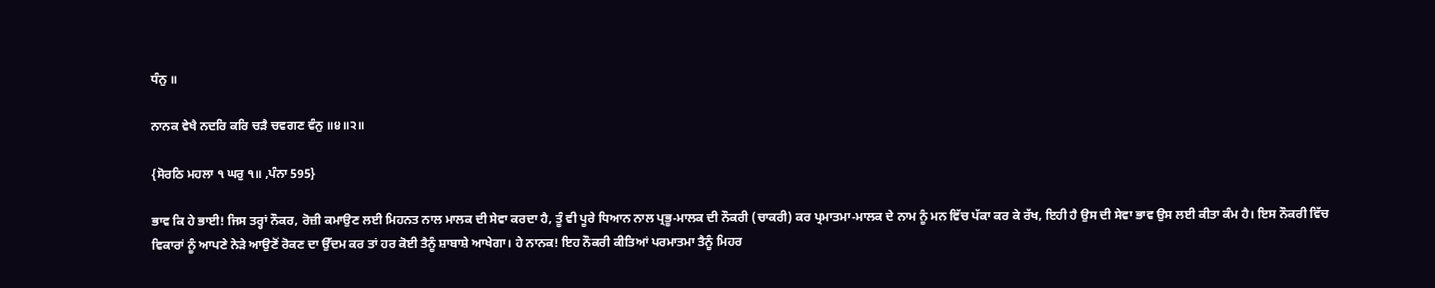ਧੰਨੁ ॥

ਨਾਨਕ ਵੇਖੈ ਨਦਰਿ ਕਰਿ ਚੜੈ ਚਵਗਣ ਵੰਨੁ ॥੪॥੨॥

{ਸੋਰਠਿ ਮਹਲਾ ੧ ਘਰੁ ੧॥ ,ਪੰਨਾ 595}

ਭਾਵ ਕਿ ਹੇ ਭਾਈ! ਜਿਸ ਤਰ੍ਹਾਂ ਨੌਕਰ, ਰੋਜ਼ੀ ਕਮਾਉਣ ਲਈ ਮਿਹਨਤ ਨਾਲ ਮਾਲਕ ਦੀ ਸੇਵਾ ਕਰਦਾ ਹੈ, ਤੂੰ ਵੀ ਪੂਰੇ ਧਿਆਨ ਨਾਲ ਪ੍ਰਭੂ-ਮਾਲਕ ਦੀ ਨੌਕਰੀ (ਚਾਕਰੀ) ਕਰ ਪ੍ਰਮਾਤਮਾ-ਮਾਲਕ ਦੇ ਨਾਮ ਨੂੰ ਮਨ ਵਿੱਚ ਪੱਕਾ ਕਰ ਕੇ ਰੱਖ, ਇਹੀ ਹੈ ਉਸ ਦੀ ਸੇਵਾ ਭਾਵ ਉਸ ਲਈ ਕੀਤਾ ਕੰਮ ਹੈ। ਇਸ ਨੌਕਰੀ ਵਿੱਚ ਵਿਕਾਰਾਂ ਨੂੰ ਆਪਣੇ ਨੇੜੇ ਆਉਣੋਂ ਰੋਕਣ ਦਾ ਉੱਦਮ ਕਰ ਤਾਂ ਹਰ ਕੋਈ ਤੈਨੂੰ ਸ਼ਾਬਾਸ਼ੇ ਆਖੇਗਾ। ਹੇ ਨਾਨਕ! ਇਹ ਨੌਕਰੀ ਕੀਤਿਆਂ ਪਰਮਾਤਮਾ ਤੈਨੂੰ ਮਿਹਰ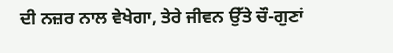ਦੀ ਨਜ਼ਰ ਨਾਲ ਵੇਖੇਗਾ, ਤੇਰੇ ਜੀਵਨ ਉੱਤੇ ਚੌ-ਗੁਣਾਂ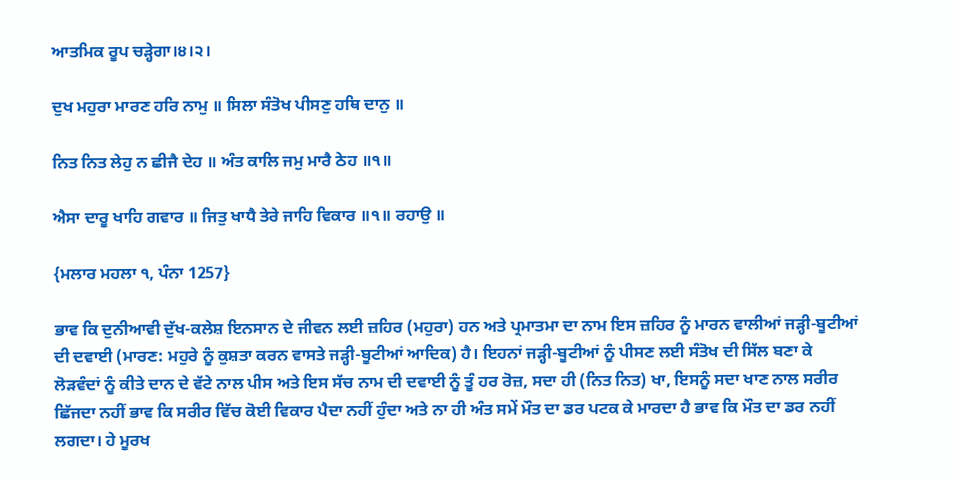ਆਤਮਿਕ ਰੂਪ ਚੜ੍ਹੇਗਾ।੪।੨।

ਦੁਖ ਮਹੁਰਾ ਮਾਰਣ ਹਰਿ ਨਾਮੁ ॥ ਸਿਲਾ ਸੰਤੋਖ ਪੀਸਣੁ ਹਥਿ ਦਾਨੁ ॥

ਨਿਤ ਨਿਤ ਲੇਹੁ ਨ ਛੀਜੈ ਦੇਹ ॥ ਅੰਤ ਕਾਲਿ ਜਮੁ ਮਾਰੈ ਠੇਹ ॥੧॥

ਐਸਾ ਦਾਰੂ ਖਾਹਿ ਗਵਾਰ ॥ ਜਿਤੁ ਖਾਧੈ ਤੇਰੇ ਜਾਹਿ ਵਿਕਾਰ ॥੧॥ ਰਹਾਉ ॥

{ਮਲਾਰ ਮਹਲਾ ੧, ਪੰਨਾ 1257}

ਭਾਵ ਕਿ ਦੁਨੀਆਵੀ ਦੁੱਖ-ਕਲੇਸ਼ ਇਨਸਾਨ ਦੇ ਜੀਵਨ ਲਈ ਜ਼ਹਿਰ (ਮਹੁਰਾ) ਹਨ ਅਤੇ ਪ੍ਰਮਾਤਮਾ ਦਾ ਨਾਮ ਇਸ ਜ਼ਹਿਰ ਨੂੰ ਮਾਰਨ ਵਾਲੀਆਂ ਜੜ੍ਹੀ-ਬੂਟੀਆਂ ਦੀ ਦਵਾਈ (ਮਾਰਣ: ਮਹੁਰੇ ਨੂੰ ਕੁਸ਼ਤਾ ਕਰਨ ਵਾਸਤੇ ਜੜ੍ਹੀ-ਬੂਟੀਆਂ ਆਦਿਕ) ਹੈ। ਇਹਨਾਂ ਜੜ੍ਹੀ-ਬੂਟੀਆਂ ਨੂੰ ਪੀਸਣ ਲਈ ਸੰਤੋਖ ਦੀ ਸਿੱਲ ਬਣਾ ਕੇ ਲੋੜਵੰਦਾਂ ਨੂੰ ਕੀਤੇ ਦਾਨ ਦੇ ਵੱਟੇ ਨਾਲ ਪੀਸ ਅਤੇ ਇਸ ਸੱਚ ਨਾਮ ਦੀ ਦਵਾਈ ਨੂੰ ਤੂੰ ਹਰ ਰੋਜ਼, ਸਦਾ ਹੀ (ਨਿਤ ਨਿਤ) ਖਾ, ਇਸਨੂੰ ਸਦਾ ਖਾਣ ਨਾਲ ਸਰੀਰ ਛਿੱਜਦਾ ਨਹੀਂ ਭਾਵ ਕਿ ਸਰੀਰ ਵਿੱਚ ਕੋਈ ਵਿਕਾਰ ਪੈਦਾ ਨਹੀਂ ਹੁੰਦਾ ਅਤੇ ਨਾ ਹੀ ਅੰਤ ਸਮੇਂ ਮੌਤ ਦਾ ਡਰ ਪਟਕ ਕੇ ਮਾਰਦਾ ਹੈ ਭਾਵ ਕਿ ਮੌਤ ਦਾ ਡਰ ਨਹੀਂ ਲਗਦਾ। ਹੇ ਮੂਰਖ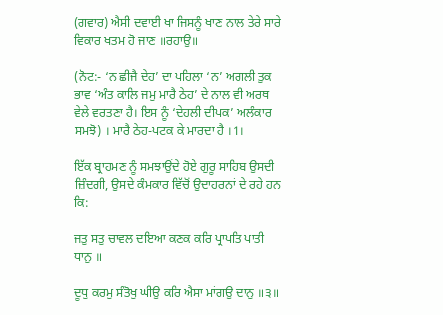(ਗਵਾਰ) ਐਸੀ ਦਵਾਈ ਖਾ ਜਿਸਨੂੰ ਖਾਣ ਨਾਲ ਤੇਰੇ ਸਾਰੇ ਵਿਕਾਰ ਖਤਮ ਹੋ ਜਾਣ ॥ਰਹਾਉ॥

(ਨੋਟ:- ‘ਨ ਛੀਜੈ ਦੇਹ’ ਦਾ ਪਹਿਲਾ ‘ਨ’ ਅਗਲੀ ਤੁਕ ਭਾਵ ‘ਅੰਤ ਕਾਲਿ ਜਮੁ ਮਾਰੈ ਠੇਹ’ ਦੇ ਨਾਲ ਵੀ ਅਰਥ ਵੇਲੇ ਵਰਤਣਾ ਹੈ। ਇਸ ਨੂੰ ‘ਦੇਹਲੀ ਦੀਪਕ’ ਅਲੰਕਾਰ ਸਮਝੋ) । ਮਾਰੈ ਠੇਹ-ਪਟਕ ਕੇ ਮਾਰਦਾ ਹੈ ।1।

ਇੱਕ ਬ੍ਰਾਹਮਣ ਨੂੰ ਸਮਝਾਉਂਦੇ ਹੋਏ ਗੁਰੂ ਸਾਹਿਬ ਉਸਦੀ ਜ਼ਿੰਦਗੀ, ਉਸਦੇ ਕੰਮਕਾਰ ਵਿੱਚੋਂ ਉਦਾਹਰਨਾਂ ਦੇ ਰਹੇ ਹਨ ਕਿ:

ਜਤੁ ਸਤੁ ਚਾਵਲ ਦਇਆ ਕਣਕ ਕਰਿ ਪ੍ਰਾਪਤਿ ਪਾਤੀ ਧਾਨੁ ॥

ਦੂਧੁ ਕਰਮੁ ਸੰਤੋਖੁ ਘੀਉ ਕਰਿ ਐਸਾ ਮਾਂਗਉ ਦਾਨੁ ॥੩॥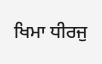ਖਿਮਾ ਧੀਰਜੁ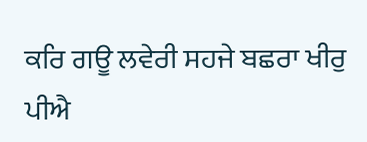ਕਰਿ ਗਊ ਲਵੇਰੀ ਸਹਜੇ ਬਛਰਾ ਖੀਰੁ ਪੀਐ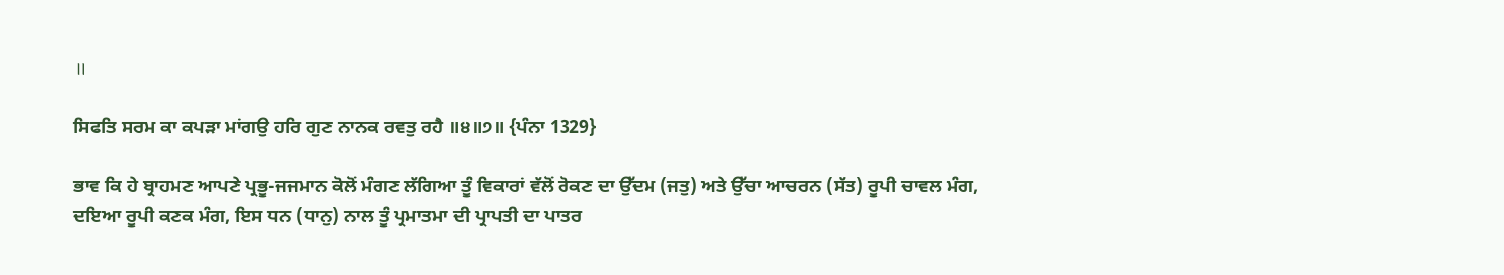॥

ਸਿਫਤਿ ਸਰਮ ਕਾ ਕਪੜਾ ਮਾਂਗਉ ਹਰਿ ਗੁਣ ਨਾਨਕ ਰਵਤੁ ਰਹੈ ॥੪॥੭॥ {ਪੰਨਾ 1329}

ਭਾਵ ਕਿ ਹੇ ਬ੍ਰਾਹਮਣ ਆਪਣੇ ਪ੍ਰਭੂ-ਜਜਮਾਨ ਕੋਲੋਂ ਮੰਗਣ ਲੱਗਿਆ ਤੂੰ ਵਿਕਾਰਾਂ ਵੱਲੋਂ ਰੋਕਣ ਦਾ ਉੱਦਮ (ਜਤੁ) ਅਤੇ ਉੱਚਾ ਆਚਰਨ (ਸੱਤ) ਰੂਪੀ ਚਾਵਲ ਮੰਗ, ਦਇਆ ਰੂਪੀ ਕਣਕ ਮੰਗ, ਇਸ ਧਨ (ਧਾਨੁ) ਨਾਲ ਤੂੰ ਪ੍ਰਮਾਤਮਾ ਦੀ ਪ੍ਰਾਪਤੀ ਦਾ ਪਾਤਰ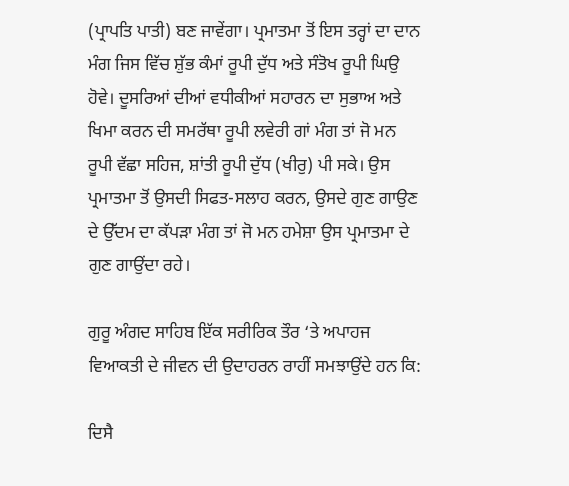(ਪ੍ਰਾਪਤਿ ਪਾਤੀ) ਬਣ ਜਾਵੇਂਗਾ। ਪ੍ਰਮਾਤਮਾ ਤੋਂ ਇਸ ਤਰ੍ਹਾਂ ਦਾ ਦਾਨ ਮੰਗ ਜਿਸ ਵਿੱਚ ਸ਼ੁੱਭ ਕੰਮਾਂ ਰੂਪੀ ਦੁੱਧ ਅਤੇ ਸੰਤੋਖ ਰੂਪੀ ਘਿਉ ਹੋਵੇ। ਦੂਸਰਿਆਂ ਦੀਆਂ ਵਧੀਕੀਆਂ ਸਹਾਰਨ ਦਾ ਸੁਭਾਅ ਅਤੇ ਖਿਮਾ ਕਰਨ ਦੀ ਸਮਰੱਥਾ ਰੂਪੀ ਲਵੇਰੀ ਗਾਂ ਮੰਗ ਤਾਂ ਜੋ ਮਨ ਰੂਪੀ ਵੱਛਾ ਸਹਿਜ, ਸ਼ਾਂਤੀ ਰੂਪੀ ਦੁੱਧ (ਖੀਰੁ) ਪੀ ਸਕੇ। ਉਸ ਪ੍ਰਮਾਤਮਾ ਤੋਂ ਉਸਦੀ ਸਿਫਤ-ਸਲਾਹ ਕਰਨ, ਉਸਦੇ ਗੁਣ ਗਾਉਣ ਦੇ ਉੱਦਮ ਦਾ ਕੱਪੜਾ ਮੰਗ ਤਾਂ ਜੋ ਮਨ ਹਮੇਸ਼ਾ ਉਸ ਪ੍ਰਮਾਤਮਾ ਦੇ ਗੁਣ ਗਾਉਂਦਾ ਰਹੇ।

ਗੁਰੂ ਅੰਗਦ ਸਾਹਿਬ ਇੱਕ ਸਰੀਰਿਕ ਤੌਰ ‘ਤੇ ਅਪਾਹਜ ਵਿਆਕਤੀ ਦੇ ਜੀਵਨ ਦੀ ਉਦਾਹਰਨ ਰਾਹੀਂ ਸਮਝਾਉਂਦੇ ਹਨ ਕਿ:

ਦਿਸੈ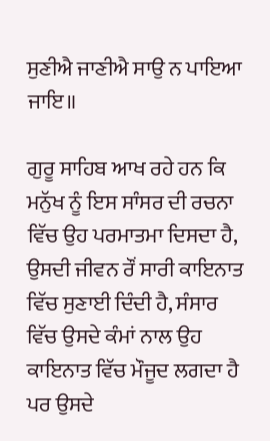ਸੁਣੀਐ ਜਾਣੀਐ ਸਾਉ ਨ ਪਾਇਆ ਜਾਇ॥

ਗੁਰੂ ਸਾਹਿਬ ਆਖ ਰਹੇ ਹਨ ਕਿ ਮਨੁੱਖ ਨੂੰ ਇਸ ਸਾੰਸਰ ਦੀ ਰਚਨਾ ਵਿੱਚ ਉਹ ਪਰਮਾਤਮਾ ਦਿਸਦਾ ਹੈ, ਉਸਦੀ ਜੀਵਨ ਰੌਂ ਸਾਰੀ ਕਾਇਨਾਤ ਵਿੱਚ ਸੁਣਾਈ ਦਿੰਦੀ ਹੈ, ਸੰਸਾਰ ਵਿੱਚ ਉਸਦੇ ਕੰਮਾਂ ਨਾਲ ਉਹ ਕਾਇਨਾਤ ਵਿੱਚ ਮੌਜੂਦ ਲਗਦਾ ਹੈ ਪਰ ਉਸਦੇ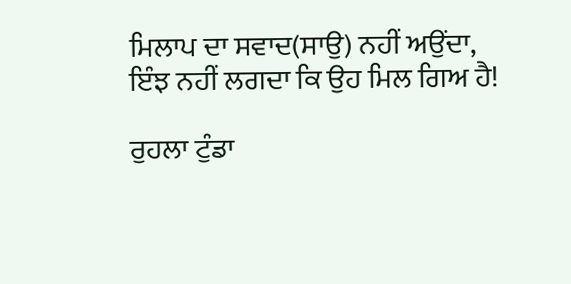ਮਿਲਾਪ ਦਾ ਸਵਾਦ(ਸਾਉ) ਨਹੀਂ ਅਉਂਦਾ, ਇੰਝ ਨਹੀਂ ਲਗਦਾ ਕਿ ਉਹ ਮਿਲ ਗਿਅ ਹੈ!

ਰੁਹਲਾ ਟੁੰਡਾ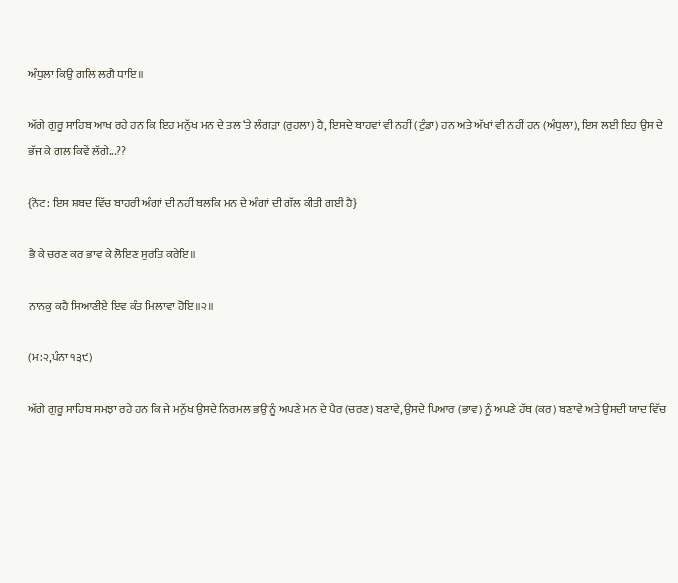ਅੰਧੁਲਾ ਕਿਉ ਗਲਿ ਲਗੈ ਧਾਇ॥

ਅੱਗੇ ਗੁਰੂ ਸਾਹਿਬ ਆਖ ਰਹੇ ਹਨ ਕਿ ਇਹ ਮਨੁੱਖ ਮਨ ਦੇ ਤਲ ‘ਤੇ ਲੰਗੜਾ (ਰੁਹਲਾ) ਹੈ, ਇਸਦੇ ਬਾਹਵਾਂ ਵੀ ਨਹੀਂ (ਟੁੰਡਾ) ਹਨ ਅਤੇ ਅੱਖਾਂ ਵੀ ਨਹੀਂ ਹਨ (ਅੰਧੁਲਾ), ਇਸ ਲਈ ਇਹ ਉਸ ਦੇ ਭੱਜ ਕੇ ਗਲ ਕਿਵੇਂ ਲੱਗੇ...??

{ਨੋਟ: ਇਸ ਸ਼ਬਦ ਵਿੱਚ ਬਾਹਰੀ ਅੰਗਾਂ ਦੀ ਨਹੀਂ ਬਲਕਿ ਮਨ ਦੇ ਅੰਗਾਂ ਦੀ ਗੱਲ ਕੀਤੀ ਗਈ ਹੈ}

ਭੈ ਕੇ ਚਰਣ ਕਰ ਭਾਵ ਕੇ ਲੋਇਣ ਸੁਰਤਿ ਕਰੇਇ॥

ਨਾਨਕੁ ਕਹੈ ਸਿਆਣੀਏ ਇਵ ਕੰਤ ਮਿਲਾਵਾ ਹੋਇ॥੨॥

(ਮ:੨,ਪੰਨਾ ੧੩੯)

ਅੱਗੇ ਗੁਰੂ ਸਾਹਿਬ ਸਮਝਾ ਰਹੇ ਹਨ ਕਿ ਜੇ ਮਨੁੱਖ ਉਸਦੇ ਨਿਰਮਲ ਭਉ ਨੂੰ ਅਪਣੇ ਮਨ ਦੇ ਪੈਰ (ਚਰਣ) ਬਣਾਵੇ, ਉਸਦੇ ਪਿਆਰ (ਭਾਵ) ਨੂੰ ਅਪਣੇ ਹੱਥ (ਕਰ) ਬਣਾਵੇ ਅਤੇ ਉਸਦੀ ਯਾਦ ਵਿੱਚ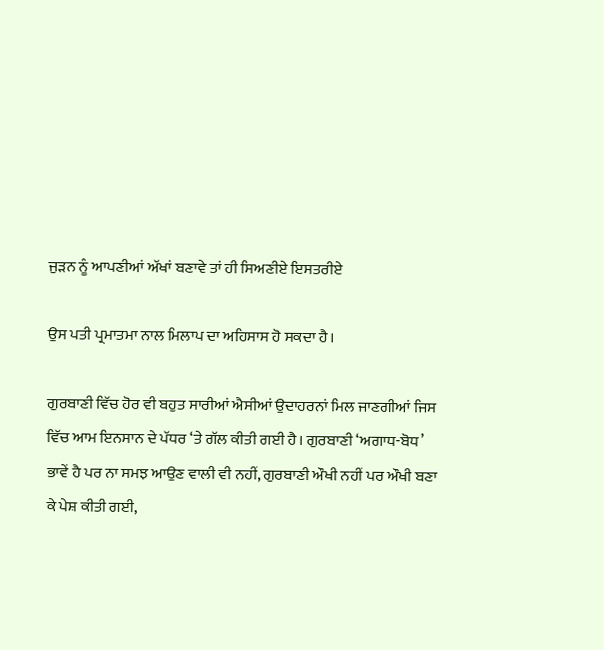ਜੁੜਨ ਨੂੰ ਆਪਣੀਆਂ ਅੱਖਾਂ ਬਣਾਵੇ ਤਾਂ ਹੀ ਸਿਅਣੀਏ ਇਸਤਰੀਏ

ਉਸ ਪਤੀ ਪ੍ਰਮਾਤਮਾ ਨਾਲ ਮਿਲਾਪ ਦਾ ਅਹਿਸਾਸ ਹੋ ਸਕਦਾ ਹੈ।

ਗੁਰਬਾਣੀ ਵਿੱਚ ਹੋਰ ਵੀ ਬਹੁਤ ਸਾਰੀਆਂ ਐਸੀਆਂ ਉਦਾਹਰਨਾਂ ਮਿਲ ਜਾਣਗੀਆਂ ਜਿਸ ਵਿੱਚ ਆਮ ਇਨਸਾਨ ਦੇ ਪੱਧਰ ‘ਤੇ ਗੱਲ ਕੀਤੀ ਗਈ ਹੈ। ਗੁਰਬਾਣੀ ‘ਅਗਾਧ-ਬੋਧ’ ਭਾਵੇਂ ਹੈ ਪਰ ਨਾ ਸਮਝ ਆਉਣ ਵਾਲੀ ਵੀ ਨਹੀਂ, ਗੁਰਬਾਣੀ ਔਖੀ ਨਹੀਂ ਪਰ ਔਖੀ ਬਣਾ ਕੇ ਪੇਸ਼ ਕੀਤੀ ਗਈ,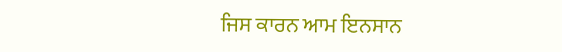ਜਿਸ ਕਾਰਨ ਆਮ ਇਨਸਾਨ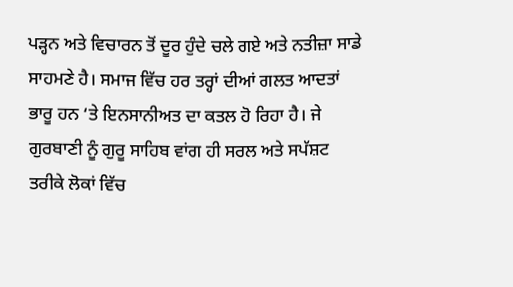ਪੜ੍ਹਨ ਅਤੇ ਵਿਚਾਰਨ ਤੋਂ ਦੂਰ ਹੁੰਦੇ ਚਲੇ ਗਏ ਅਤੇ ਨਤੀਜ਼ਾ ਸਾਡੇ ਸਾਹਮਣੇ ਹੈ। ਸਮਾਜ ਵਿੱਚ ਹਰ ਤਰ੍ਹਾਂ ਦੀਆਂ ਗਲਤ ਆਦਤਾਂ ਭਾਰੂ ਹਨ ‘ਤੇ ਇਨਸਾਨੀਅਤ ਦਾ ਕਤਲ ਹੋ ਰਿਹਾ ਹੈ। ਜੇ ਗੁਰਬਾਣੀ ਨੂੰ ਗੁਰੂ ਸਾਹਿਬ ਵਾਂਗ ਹੀ ਸਰਲ ਅਤੇ ਸਪੱਸ਼ਟ ਤਰੀਕੇ ਲੋਕਾਂ ਵਿੱਚ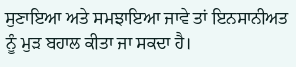ਸੁਣਾਇਆ ਅਤੇ ਸਮਝਾਇਆ ਜਾਵੇ ਤਾਂ ਇਨਸਾਨੀਅਤ ਨੂੰ ਮੁੜ ਬਹਾਲ ਕੀਤਾ ਜਾ ਸਕਦਾ ਹੈ।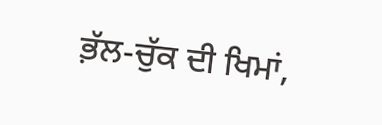ਭ਼ੱਲ-ਚੁੱਕ ਦੀ ਖਿਮਾਂ,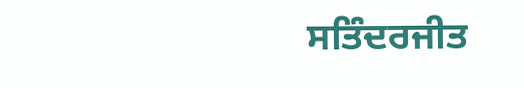ਸਤਿੰਦਰਜੀਤ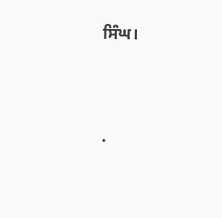ਸਿੰਘ।




.